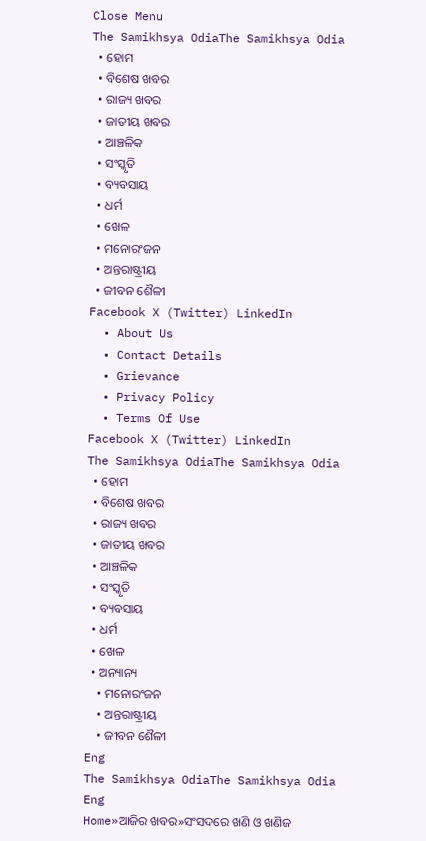Close Menu
The Samikhsya OdiaThe Samikhsya Odia
  • ହୋମ
  • ବିଶେଷ ଖବର
  • ରାଜ୍ୟ ଖବର
  • ଜାତୀୟ ଖବର
  • ଆଞ୍ଚଳିକ
  • ସଂସ୍କୃତି
  • ବ୍ୟବସାୟ
  • ଧର୍ମ
  • ଖେଳ
  • ମନୋରଂଜନ
  • ଅନ୍ତରାଷ୍ଟ୍ରୀୟ
  • ଜୀବନ ଶୈଳୀ
Facebook X (Twitter) LinkedIn
  • About Us
  • Contact Details
  • Grievance
  • Privacy Policy
  • Terms Of Use
Facebook X (Twitter) LinkedIn
The Samikhsya OdiaThe Samikhsya Odia
  • ହୋମ
  • ବିଶେଷ ଖବର
  • ରାଜ୍ୟ ଖବର
  • ଜାତୀୟ ଖବର
  • ଆଞ୍ଚଳିକ
  • ସଂସ୍କୃତି
  • ବ୍ୟବସାୟ
  • ଧର୍ମ
  • ଖେଳ
  • ଅନ୍ୟାନ୍ୟ
    • ମନୋରଂଜନ
    • ଅନ୍ତରାଷ୍ଟ୍ରୀୟ
    • ଜୀବନ ଶୈଳୀ
Eng
The Samikhsya OdiaThe Samikhsya Odia
Eng
Home»ଆଜିର ଖବର»ସଂସଦରେ ଖଣି ଓ ଖଣିଜ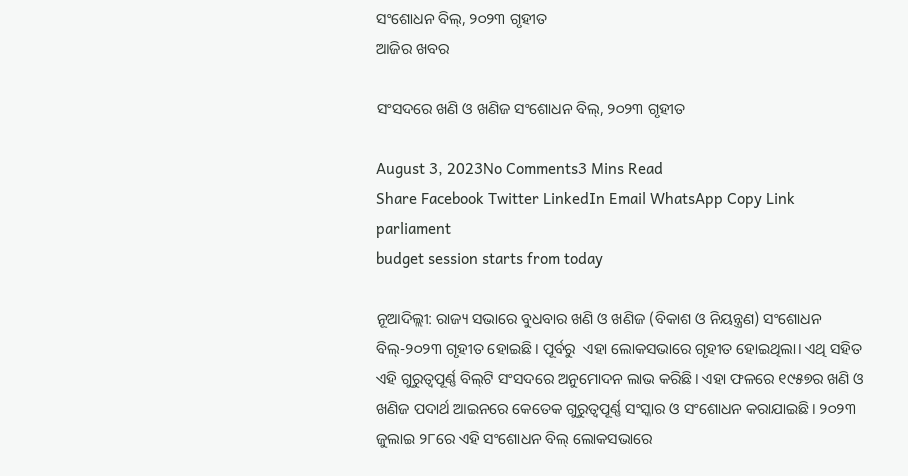ସଂଶୋଧନ ବିଲ୍‌, ୨୦୨୩ ଗୃହୀତ
ଆଜିର ଖବର

ସଂସଦରେ ଖଣି ଓ ଖଣିଜ ସଂଶୋଧନ ବିଲ୍‌, ୨୦୨୩ ଗୃହୀତ

August 3, 2023No Comments3 Mins Read
Share Facebook Twitter LinkedIn Email WhatsApp Copy Link
parliament
budget session starts from today

ନୂଆଦିଲ୍ଲୀ: ରାଜ୍ୟ ସଭାରେ ବୁଧବାର ଖଣି ଓ ଖଣିଜ (ବିକାଶ ଓ ନିୟନ୍ତ୍ରଣ) ସଂଶୋଧନ ବିଲ୍‌-୨୦୨୩ ଗୃହୀତ ହୋଇଛି। ପୂର୍ବରୁ  ଏହା ଲୋକସଭାରେ ଗୃହୀତ ହୋଇଥିଲା। ଏଥି ସହିତ ଏହି ଗୁରୁତ୍ୱପୂର୍ଣ୍ଣ ବିଲ୍‌ଟି ସଂସଦରେ ଅନୁମୋଦନ ଲାଭ କରିଛି। ଏହା ଫଳରେ ୧୯୫୭ର ଖଣି ଓ ଖଣିଜ ପଦାର୍ଥ ଆଇନରେ କେତେକ ଗୁରୁତ୍ୱପୂର୍ଣ୍ଣ ସଂସ୍କାର ଓ ସଂଶୋଧନ କରାଯାଇଛି। ୨୦୨୩ ଜୁଲାଇ ୨୮ରେ ଏହି ସଂଶୋଧନ ବିଲ୍ ଲୋକସଭାରେ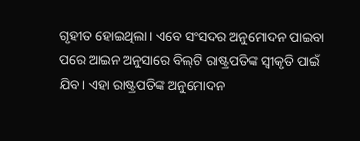ଗୃହୀତ ହୋଇଥିଲା। ଏବେ ସଂସଦର ଅନୁମୋଦନ ପାଇବା ପରେ ଆଇନ ଅନୁସାରେ ବିଲ୍‌ଟି ରାଷ୍ଟ୍ରପତିଙ୍କ ସ୍ୱୀକୃତି ପାଇଁ ଯିବ। ଏହା ରାଷ୍ଟ୍ରପତିଙ୍କ ଅନୁମୋଦନ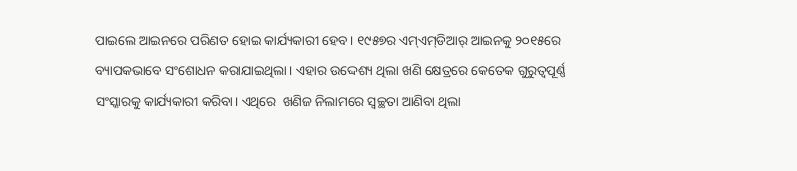ପାଇଲେ ଆଇନରେ ପରିଣତ ହୋଇ କାର୍ଯ୍ୟକାରୀ ହେବ। ୧୯୫୭ର ଏମ୍‌ଏମ୍‌ଡିଆର୍ ଆଇନକୁ ୨୦୧୫ରେ ବ୍ୟାପକଭାବେ ସଂଶୋଧନ କରାଯାଇଥିଲା। ଏହାର ଉଦ୍ଦେଶ୍ୟ ଥିଲା ଖଣି କ୍ଷେତ୍ରରେ କେତେକ ଗୁରୁତ୍ୱପୂର୍ଣ୍ଣ ସଂସ୍କାରକୁ କାର୍ଯ୍ୟକାରୀ କରିବା। ଏଥିରେ  ଖଣିଜ ନିଲାମରେ ସ୍ୱଚ୍ଛତା ଆଣିବା ଥିଲା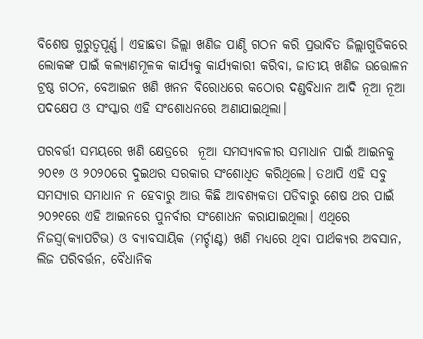ବିଶେଷ ଗୁରୁତ୍ୱପୂର୍ଣ୍ଣ। ଏହାଛଡା ଜିଲ୍ଲା ଖଣିଜ ପାଣ୍ଠି ଗଠନ କରି ପ୍ରଭାବିତ ଜିଲ୍ଲାଗୁଡିକରେ ଲୋକଙ୍କ ପାଇଁ କଲ୍ୟାଣମୂଳକ କାର୍ଯ୍ୟକୁ କାର୍ଯ୍ୟକାରୀ କରିବା, ଜାତୀୟ ଖଣିଜ ଉତ୍ତୋଳନ ଟ୍ରଷ୍ଠ ଗଠନ, ବେଆଇନ ଖଣି ଖନନ ବିରୋଧରେ କଠୋର ଦଣ୍ଡବିଧାନ ଆଦି ନୂଆ ନୂଆ ପଦକ୍ଷେପ ଓ ସଂସ୍କାର ଏହି ସଂଶୋଧନରେ ଅଣାଯାଇଥିଲା।

ପରବର୍ତ୍ତୀ ସମୟରେ ଖଣି କ୍ଷେତ୍ରରେ  ନୂଆ ସମସ୍ୟାବଳୀର ସମାଧାନ ପାଇଁ ଆଇନକୁ ୨୦୧୬ ଓ ୨୦୨୦ରେ ଦୁଇଥର ସରକାର ସଂଶୋଧିତ କରିଥିଲେ। ତଥାପି ଏହି ସବୁ ସମସ୍ୟାର ସମାଧାନ ନ ହେବାରୁ ଆଉ କିଛି ଆବଶ୍ୟକତା ପଡିବାରୁ ଶେଷ ଥର ପାଇଁ ୨୦୨୧ରେ ଏହି ଆଇନରେ ପୁନର୍ବାର ସଂଶୋଧନ କରାଯାଇଥିଲା। ଏଥିରେ ନିଜସ୍ୱ(କ୍ୟାପଟିଭ) ଓ ବ୍ୟାବସାୟିକ (ମର୍ଚ୍ଚାଣ୍ଟ) ଖଣି ମଧ୍ୟରେ ଥିବା ପାର୍ଥକ୍ୟର ଅବସାନ, ଲିଜ ପରିବର୍ତ୍ତନ, ବୈଧାନିକ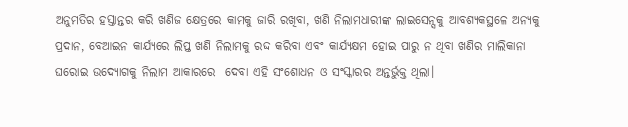ଅନୁମତିର ହସ୍ତାନ୍ତର କରି ଖଣିଜ କ୍ଷେତ୍ରରେ କାମକୁ ଜାରି ରଖିବା, ଖଣି ନିଲାମଧାରୀଙ୍କ ଲାଇସେନ୍ସକୁ ଆବଶ୍ୟକସ୍ଥଳେ ଅନ୍ୟକୁ ପ୍ରଦାନ, ବେଆଇନ କାର୍ଯ୍ୟରେ ଲିପ୍ତ ଖଣି ନିଲାମକୁ ରଦ୍ଦ କରିବା ଏବଂ କାର୍ଯ୍ୟକ୍ଷମ ହୋଇ ପାରୁ ନ ଥିବା ଖଣିର ମାଲିକାନା ଘରୋଇ ଉଦ୍ୟୋଗକୁ ନିଲାମ ଆକାରରେ  ଦେବା ଏହି ସଂଶୋଧନ ଓ ସଂସ୍କାରର ଅନ୍ତର୍ଭୁକ୍ତ ଥିଲା।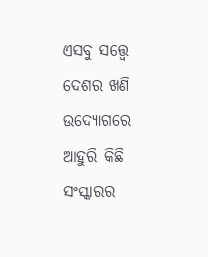ଏସବୁ ସତ୍ତ୍ୱେ ଦେଶର ଖଣି ଉଦ୍ୟୋଗରେ ଆହୁରି କିଛି ସଂସ୍କାରର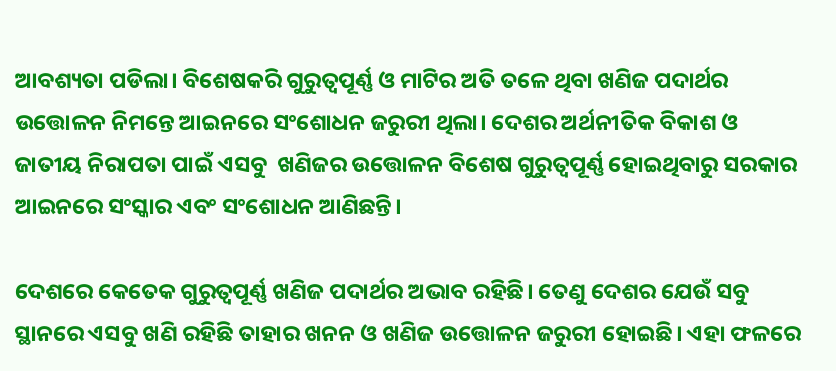ଆବଶ୍ୟତା ପଡିଲା। ବିଶେଷକରି ଗୁରୁତ୍ୱପୂର୍ଣ୍ଣ ଓ ମାଟିର ଅତି ତଳେ ଥିବା ଖଣିଜ ପଦାର୍ଥର ଉତ୍ତୋଳନ ନିମନ୍ତେ ଆଇନରେ ସଂଶୋଧନ ଜରୁରୀ ଥିଲା। ଦେଶର ଅର୍ଥନୀତିକ ବିକାଶ ଓ ଜାତୀୟ ନିରାପତା ପାଇଁ ଏସବୁ  ଖଣିଜର ଉତ୍ତୋଳନ ବିଶେଷ ଗୁରୁତ୍ୱପୂର୍ଣ୍ଣ ହୋଇଥିବାରୁ ସରକାର ଆଇନରେ ସଂସ୍କାର ଏବଂ ସଂଶୋଧନ ଆଣିଛନ୍ତି।

ଦେଶରେ କେତେକ ଗୁରୁତ୍ୱପୂର୍ଣ୍ଣ ଖଣିଜ ପଦାର୍ଥର ଅଭାବ ରହିଛି। ତେଣୁ ଦେଶର ଯେଉଁ ସବୁ ସ୍ଥାନରେ ଏସବୁ ଖଣି ରହିଛି ତାହାର ଖନନ ଓ ଖଣିଜ ଉତ୍ତୋଳନ ଜରୁରୀ ହୋଇଛି। ଏହା ଫଳରେ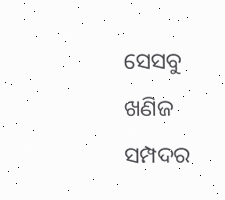ସେସବୁ  ଖଣିଜ ସମ୍ପଦର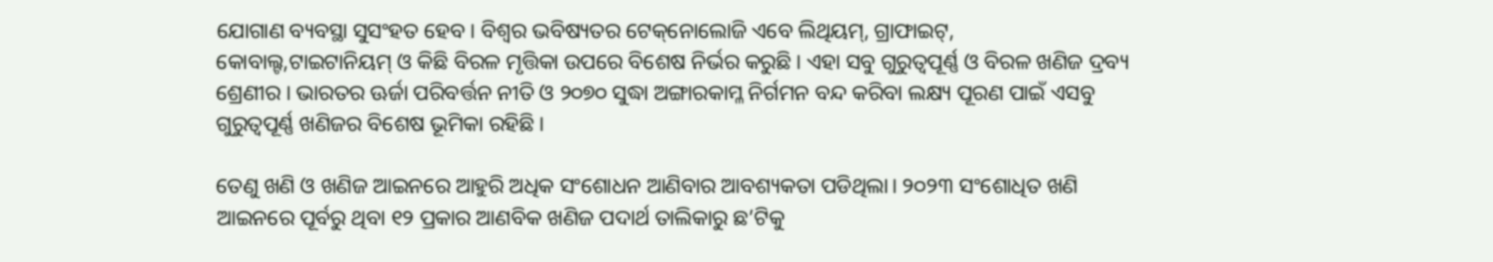ଯୋଗାଣ ବ୍ୟବସ୍ଥା ସୁସଂହତ ହେବ। ବିଶ୍ୱର ଭବିଷ୍ୟତର ଟେକ୍‌ନୋଲୋଜି ଏବେ ଲିଥିୟମ୍‌, ଗ୍ରାଫାଇଟ୍‌, କୋବାଲ୍ଟ,ଟାଇଟାନିୟମ୍ ଓ କିଛି ବିରଳ ମୃତ୍ତିକା ଉପରେ ବିଶେଷ ନିର୍ଭର କରୁଛି। ଏହା ସବୁ ଗୁରୁତ୍ୱପୂର୍ଣ୍ଣ ଓ ବିରଳ ଖଣିଜ ଦ୍ରବ୍ୟ ଶ୍ରେଣୀର। ଭାରତର ଊର୍ଜା ପରିବର୍ତ୍ତନ ନୀତି ଓ ୨୦୭୦ ସୁଦ୍ଧା ଅଙ୍ଗାରକାମ୍ଳ ନିର୍ଗମନ ବନ୍ଦ କରିବା ଲକ୍ଷ୍ୟ ପୂରଣ ପାଇଁ ଏସବୁ ଗୁରୁତ୍ୱପୂର୍ଣ୍ଣ ଖଣିଜର ବିଶେଷ ଭୂମିକା ରହିଛି।

ତେଣୁ ଖଣି ଓ ଖଣିଜ ଆଇନରେ ଆହୁରି ଅଧିକ ସଂଶୋଧନ ଆଣିବାର ଆବଶ୍ୟକତା ପଡିଥିଲା। ୨୦୨୩ ସଂଶୋଧିତ ଖଣି ଆଇନରେ ପୂର୍ବରୁ ଥିବା ୧୨ ପ୍ରକାର ଆଣବିକ ଖଣିଜ ପଦାର୍ଥ ତାଲିକାରୁ ଛ’ଟିକୁ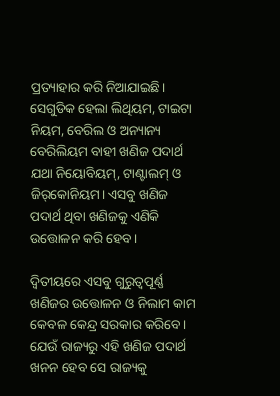ପ୍ରତ୍ୟାହାର କରି ନିଆଯାଇଛି। ସେଗୁଡିକ ହେଲା ଲିଥିୟମ, ଟାଇଟା ନିୟମ, ବେରିଲ ଓ ଅନ୍ୟାନ୍ୟ ବେରିଲିୟମ ବାହୀ ଖଣିଜ ପଦାର୍ଥ ଯଥା ନିୟୋବିୟମ୍‌, ଟାଣ୍ଟାଲମ୍ ଓ ଜିର୍‌କୋନିୟମ। ଏସବୁ ଖଣିଜ ପଦାର୍ଥ ଥିବା ଖଣିଜକୁ ଏଣିକି ଉତ୍ତୋଳନ କରି ହେବ।

ଦ୍ୱିତୀୟରେ ଏସବୁ ଗୁରୁତ୍ୱପୂର୍ଣ୍ଣ ଖଣିଜର ଉତ୍ତୋଳନ ଓ ନିଲାମ କାମ କେବଳ କେନ୍ଦ୍ର ସରକାର କରିବେ। ଯେଉଁ ରାଜ୍ୟରୁ ଏହି ଖଣିଜ ପଦାର୍ଥ ଖନନ ହେବ ସେ ରାଜ୍ୟକୁ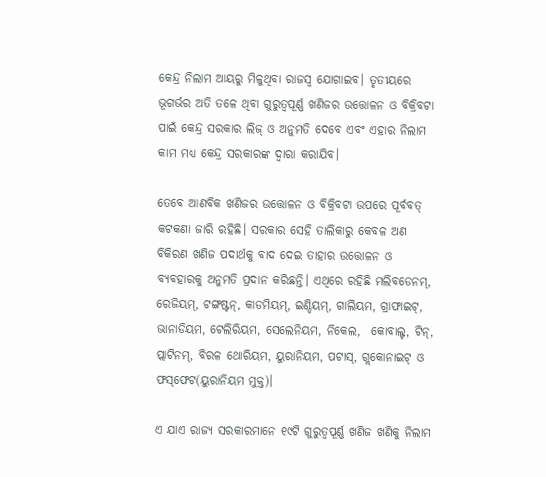କେନ୍ଦ୍ର ନିଲାମ ଆୟରୁ ମିଳୁଥିବା ରାଜସ୍ୱ ଯୋଗାଇବ। ତୃତୀୟରେ ଭୂଗର୍ଭର ଅତି ତଳେ ଥିବା ଗୁରୁତ୍ୱପୂର୍ଣ୍ଣ ଖଣିଜର ଉତ୍ତୋଳନ ଓ ବିକ୍ରିବଟା ପାଇଁ କେନ୍ଦ୍ର ସରକାର ଲିଜ୍ ଓ ଅନୁମତି ଦେବେ ଏବଂ ଏହାର ନିଲାମ କାମ ମଧ୍ୟ କେନ୍ଦ୍ର ସରକାରଙ୍କ ଦ୍ୱାରା କରାଯିବ।

ତେବେ ଆଣବିକ ଖଣିଜର ଉତ୍ତୋଳନ ଓ ବିକ୍ରିବଟା ଉପରେ ପୂର୍ବବତ୍ କଟକଣା ଜାରି ରହିଛି। ସରକାର ସେହି ତାଲିକାରୁ କେବଳ ଅଣ ବିକିରଣ ଖଣିଜ ପଦାର୍ଥକୁ ବାଦ ଦେଇ ତାହାର ଉତ୍ତୋଳନ ଓ ବ୍ୟବହାରକୁ ଅନୁମତି ପ୍ରଦାନ କରିଛନ୍ତି। ଏଥିରେ ରହିଛି ମଲିବଡେନମ୍‌, ରେଜିୟମ୍‌, ଟଙ୍ଗଷ୍ଟନ୍‌, କାଡମିୟମ୍‌, ଇଣ୍ଡିୟମ୍‌, ଗାଲିୟମ, ଗ୍ରାଫାଇଟ୍‌, ଭାନାଡିୟମ, ଟେଲିରିୟମ, ସେଲେନିୟମ, ନିକେଲ,  କୋବାଲ୍ଟ, ଟିନ୍‌, ପ୍ଲାଟିନମ୍‌, ବିରଳ ଥୋରିୟମ, ୟୁରାନିୟମ, ପଟାସ୍‌, ଗ୍ଲକୋନାଇଟ୍ ଓ ଫସ୍‌ଫେଟ(ୟୁରାନିୟମ ମୁକ୍ତ)।

ଏ ଯାଏ ରାଜ୍ୟ ସରକାରମାନେ ୧୯ଟି ଗୁରୁତ୍ୱପୂର୍ଣ୍ଣ ଖଣିଜ ଖଣିକୁ ନିଲାମ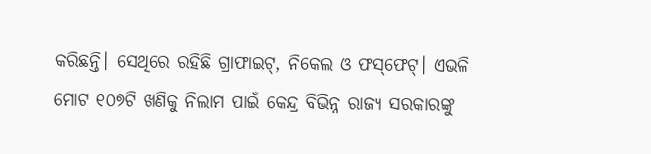କରିଛନ୍ତି। ସେଥିରେ ରହିଛି ଗ୍ରାଫାଇଟ୍‌, ନିକେଲ ଓ ଫସ୍‌ଫେଟ୍। ଏଭଳି ମୋଟ ୧୦୭ଟି ଖଣିକୁ ନିଲାମ ପାଇଁ କେନ୍ଦ୍ର ବିଭିନ୍ନ ରାଜ୍ୟ ସରକାରଙ୍କୁ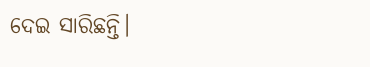ଦେଇ ସାରିଛନ୍ତି।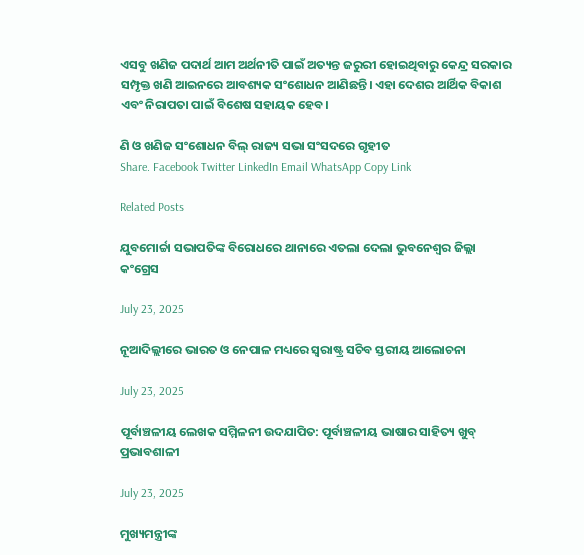ଏସବୁ ଖଣିଜ ପଦାର୍ଥ ଆମ ଅର୍ଥନୀତି ପାଇଁ ଅତ୍ୟନ୍ତ ଜରୁରୀ ହୋଇଥିବାରୁ କେନ୍ଦ୍ର ସରକାର ସମ୍ପୃକ୍ତ ଖଣି ଆଇନରେ ଆବଶ୍ୟକ ସଂଶୋଧନ ଆଣିଛନ୍ତି। ଏହା ଦେଶର ଆର୍ଥିକ ବିକାଶ ଏବଂ ନିରାପତା ପାଇଁ ବିଶେଷ ସହାୟକ ହେବ।

ଣି ଓ ଖଣିଜ ସଂଶୋଧନ ବିଲ୍‌ ରାଜ୍ୟ ସଭା ସଂସଦରେ ଗୃହୀତ
Share. Facebook Twitter LinkedIn Email WhatsApp Copy Link

Related Posts

ଯୁବମୋର୍ଚ୍ଚା ସଭାପତିଙ୍କ ବିରୋଧରେ ଥାନାରେ ଏତଲା ଦେଲା ଭୁବନେଶ୍ବର ଜିଲ୍ଲା କଂଗ୍ରେସ

July 23, 2025

ନୂଆଦିଲ୍ଲୀରେ ଭାରତ ଓ ନେପାଳ ମଧ୍ୟରେ ସ୍ୱରାଷ୍ଟ୍ର ସଚିବ ସ୍ତରୀୟ ଆଲୋଚନା

July 23, 2025

ପୂର୍ବାଞ୍ଚଳୀୟ ଲେଖକ ସମ୍ମିଳନୀ ଉଦଯାପିତ: ପୂର୍ବାଞ୍ଚଳୀୟ ଭାଷାର ସାହିତ୍ୟ ଖୁବ୍ ପ୍ରଭାବଶାଳୀ

July 23, 2025

ମୁଖ୍ୟମନ୍ତ୍ରୀଙ୍କ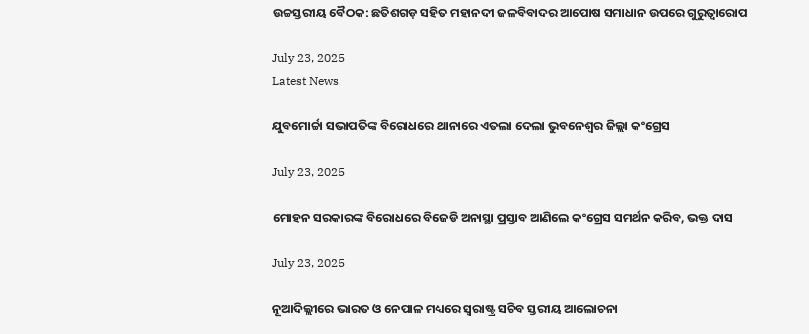ଉଚ୍ଚସ୍ତରୀୟ ବୈଠକ: ଛତିଶଗଡ଼ ସହିତ ମହାନଦୀ ଜଳବିବାଦର ଆପୋଷ ସମାଧାନ ଉପରେ ଗୁରୁତ୍ୱାରୋପ

July 23, 2025
Latest News

ଯୁବମୋର୍ଚ୍ଚା ସଭାପତିଙ୍କ ବିରୋଧରେ ଥାନାରେ ଏତଲା ଦେଲା ଭୁବନେଶ୍ବର ଜିଲ୍ଲା କଂଗ୍ରେସ

July 23, 2025

ମୋହନ ସରକାରଙ୍କ ବିରୋଧରେ ବିଜେଡି ଅନାସ୍ଥା ପ୍ରସ୍ତାବ ଆଣିଲେ କଂଗ୍ରେସ ସମର୍ଥନ କରିବ, ଭକ୍ତ ଦାସ

July 23, 2025

ନୂଆଦିଲ୍ଲୀରେ ଭାରତ ଓ ନେପାଳ ମଧ୍ୟରେ ସ୍ୱରାଷ୍ଟ୍ର ସଚିବ ସ୍ତରୀୟ ଆଲୋଚନା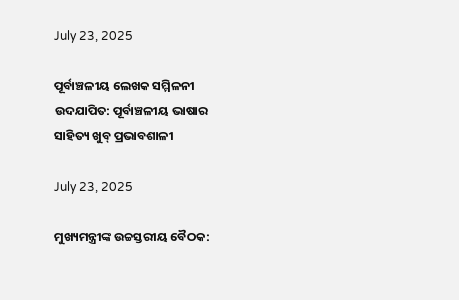July 23, 2025

ପୂର୍ବାଞ୍ଚଳୀୟ ଲେଖକ ସମ୍ମିଳନୀ ଉଦଯାପିତ: ପୂର୍ବାଞ୍ଚଳୀୟ ଭାଷାର ସାହିତ୍ୟ ଖୁବ୍ ପ୍ରଭାବଶାଳୀ

July 23, 2025

ମୁଖ୍ୟମନ୍ତ୍ରୀଙ୍କ ଉଚ୍ଚସ୍ତରୀୟ ବୈଠକ: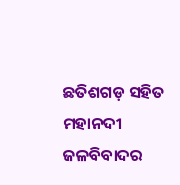ଛତିଶଗଡ଼ ସହିତ ମହାନଦୀ ଜଳବିବାଦର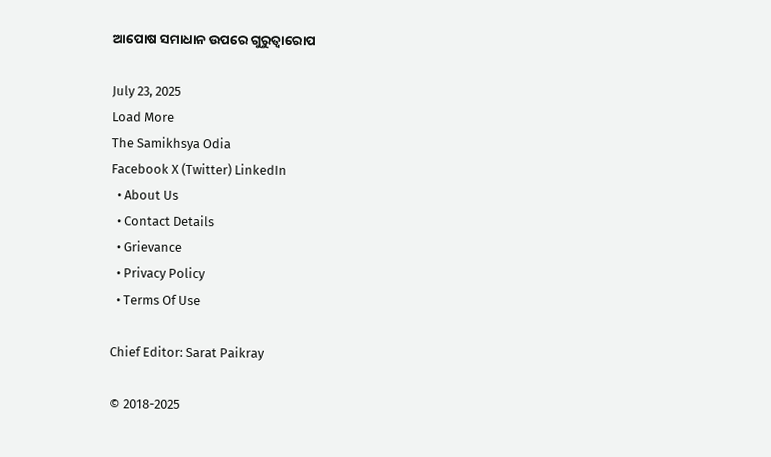ଆପୋଷ ସମାଧାନ ଉପରେ ଗୁରୁତ୍ୱାରୋପ

July 23, 2025
Load More
The Samikhsya Odia
Facebook X (Twitter) LinkedIn
  • About Us
  • Contact Details
  • Grievance
  • Privacy Policy
  • Terms Of Use

Chief Editor: Sarat Paikray

© 2018-2025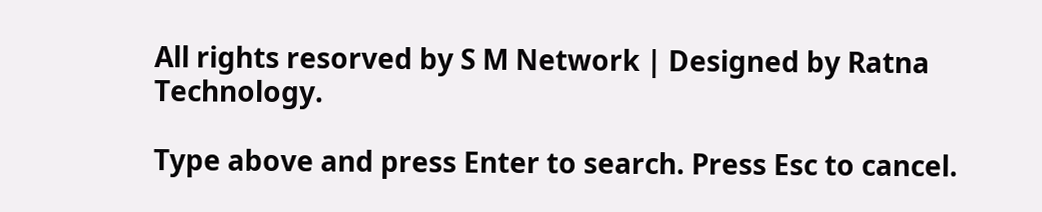All rights resorved by S M Network | Designed by Ratna Technology.

Type above and press Enter to search. Press Esc to cancel.